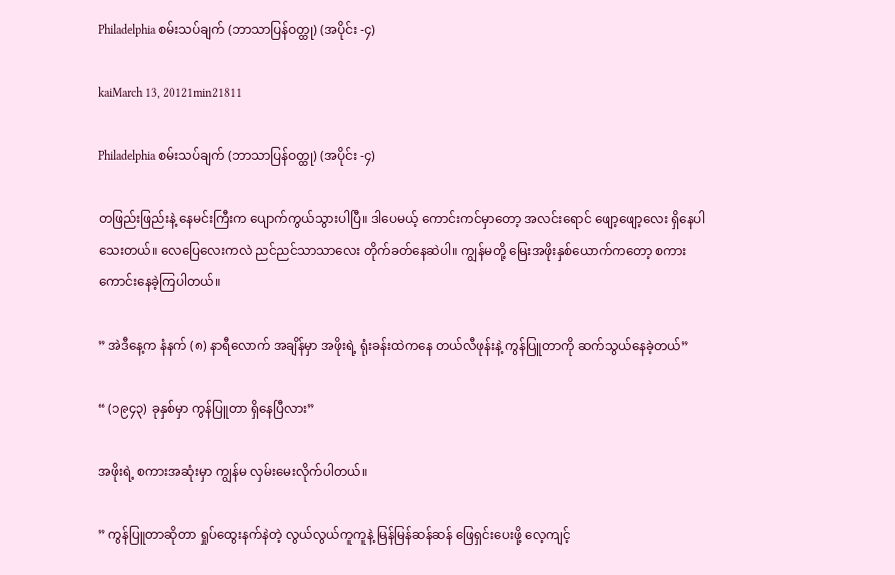Philadelphia စမ်းသပ်ချက် (ဘာသာပြန်ဝတ္ထု) (အပိုင်း -၄)

kaiMarch 13, 20121min21811

Philadelphia စမ်းသပ်ချက် (ဘာသာပြန်ဝတ္ထု) (အပိုင်း -၄)

တဖြည်းဖြည်းနဲ့ နေမင်းကြီးက ပျောက်ကွယ်သွားပါပြီ။ ဒါပေမယ့် ကောင်းကင်မှာတော့ အလင်းရောင် ဖျော့ဖျော့လေး ရှိနေပါသေးတယ်။ လေပြေလေးကလဲ ညင်ညင်သာသာလေး တိုက်ခတ်နေဆဲပါ။ ကျွန်မတို့ မြေးအဖိုးနှစ်ယောက်ကတော့ စကားကောင်းနေခဲ့ကြပါတယ်။

” အဲဒီနေ့က နံနက် (၈) နာရီလောက် အချိန်မှာ အဖိုးရဲ့ ရုံးခန်းထဲကနေ တယ်လီဖုန်းနဲ့ ကွန်ပြူတာကို ဆက်သွယ်နေခဲ့တယ်”

“ (၁၉၄၃) ခုနှစ်မှာ ကွန်ပြူတာ ရှိနေပြီလား”

အဖိုးရဲ့ စကားအဆုံးမှာ ကျွန်မ လှမ်းမေးလိုက်ပါတယ်။

” ကွန်ပြူတာဆိုတာ ရှုပ်ထွေးနက်နဲတဲ့ လွယ်လွယ်ကူကူနဲ့ မြန်မြန်ဆန်ဆန် ဖြေရှင်းပေးဖို့ လေ့ကျင့်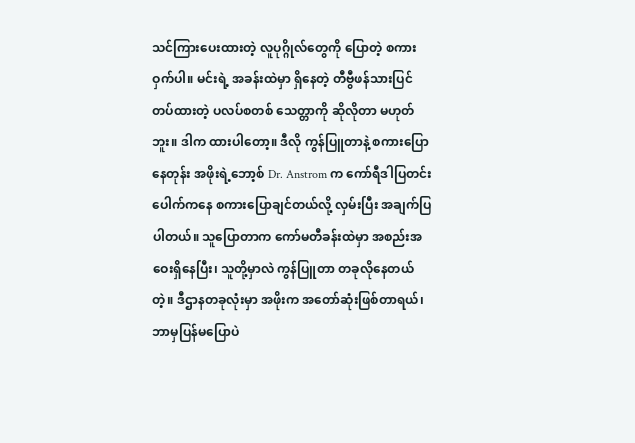သင်ကြားပေးထားတဲ့ လူပုဂ္ဂိုလ်တွေကို ပြောတဲ့ စကားဝှက်ပါ။ မင်းရဲ့ အခန်းထဲမှာ ရှိနေတဲ့ တီဗွီဖန်သားပြင်တပ်ထားတဲ့ ပလပ်စတစ် သေတ္တာကို ဆိုလိုတာ မဟုတ်ဘူး။ ဒါက ထားပါတော့။ ဒီလို ကွန်ပြူတာနဲ့ စကားပြောနေတုန်း အဖိုးရဲ့ဘော့စ် Dr. Anstrom က ကော်ရီဒါပြတင်းပေါက်ကနေ စကားပြောချင်တယ်လို့ လှမ်းပြီး အချက်ပြပါတယ်။ သူပြောတာက ကော်မတီခန်းထဲမှာ အစည်းအဝေးရှိနေပြီး၊ သူတို့မှာလဲ ကွန်ပြူတာ တခုလိုနေတယ်တဲ့။ ဒီဌာနတခုလုံးမှာ အဖိုးက အတော်ဆုံးဖြစ်တာရယ်၊ ဘာမှပြန်မပြောပဲ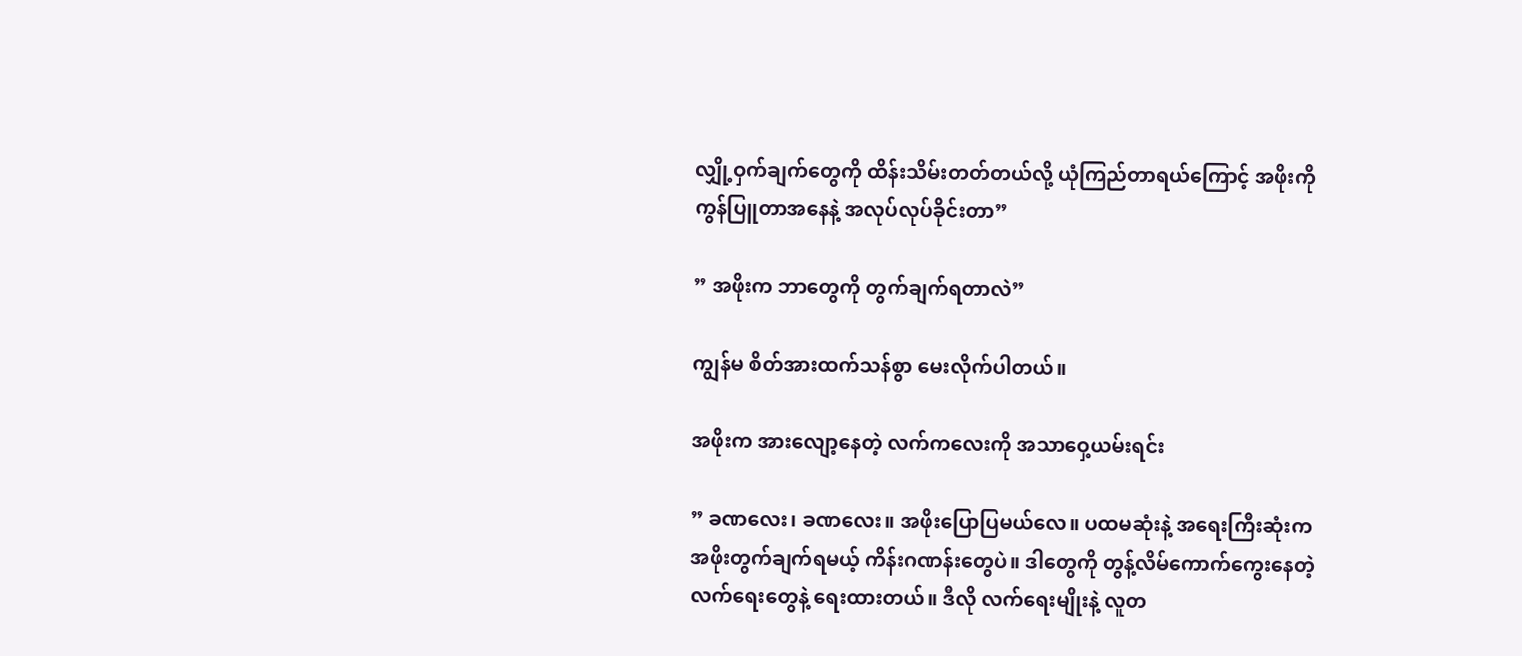လျှို့ဝှက်ချက်တွေကို ထိန်းသိမ်းတတ်တယ်လို့ ယုံကြည်တာရယ်ကြောင့် အဖိုးကို ကွန်ပြူတာအနေနဲ့ အလုပ်လုပ်ခိုင်းတာ”

” အဖိုးက ဘာတွေကို တွက်ချက်ရတာလဲ”

ကျွန်မ စိတ်အားထက်သန်စွာ မေးလိုက်ပါတယ်။

အဖိုးက အားလျော့နေတဲ့ လက်ကလေးကို အသာဝှေ့ယမ်းရင်း

” ခဏလေး၊ ခဏလေး။ အဖိုးပြောပြမယ်လေ။ ပထမဆုံးနဲ့ အရေးကြီးဆုံးက အဖိုးတွက်ချက်ရမယ့် ကိန်းဂဏန်းတွေပဲ။ ဒါတွေကို တွန့်လိမ်ကောက်ကွေးနေတဲ့ လက်ရေးတွေနဲ့ ရေးထားတယ်။ ဒီလို လက်ရေးမျိုးနဲ့ လူတ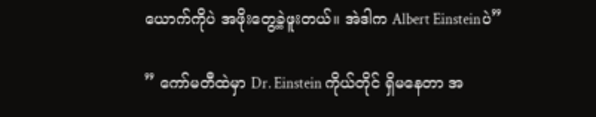ယောက်ကိုပဲ အဖိုးတွေ့ခဲ့ဖူးတယ်။ အဲဒါက Albert Einsteinပဲ”

” ကော်မတီထဲမှာ Dr. Einstein ကိုယ်တိုင် ရှိမနေတာ အ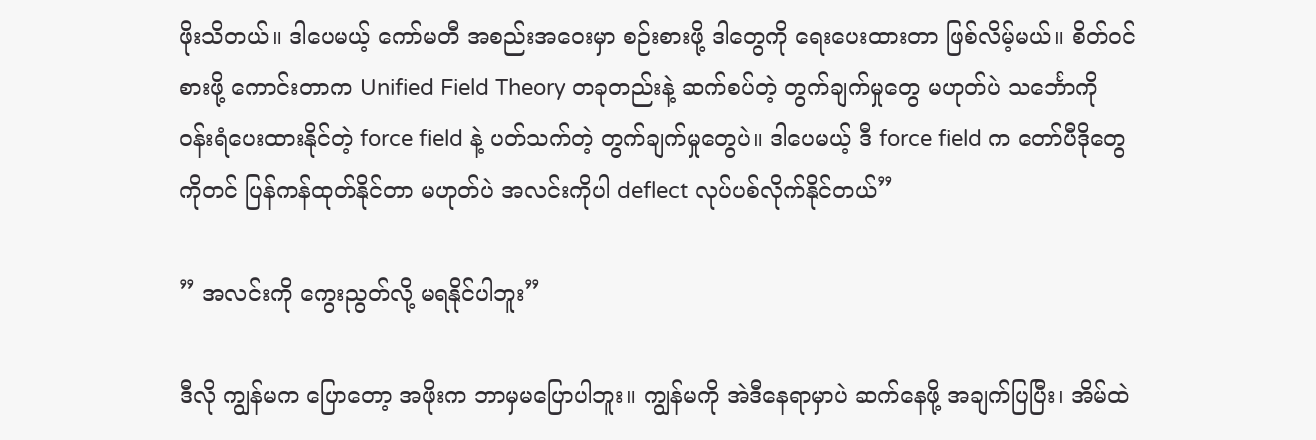ဖိုးသိတယ်။ ဒါပေမယ့် ကော်မတီ အစည်းအဝေးမှာ စဉ်းစားဖို့ ဒါတွေကို ရေးပေးထားတာ ဖြစ်လိမ့်မယ်။ စိတ်ဝင်စားဖို့ ကောင်းတာက Unified Field Theory တခုတည်းနဲ့ ဆက်စပ်တဲ့ တွက်ချက်မှုတွေ မဟုတ်ပဲ သင်္ဘောကို ဝန်းရံပေးထားနိုင်တဲ့ force field နဲ့ ပတ်သက်တဲ့ တွက်ချက်မှုတွေပဲ။ ဒါပေမယ့် ဒီ force field က တော်ပီဒိုတွေကိုတင် ပြန်ကန်ထုတ်နိုင်တာ မဟုတ်ပဲ အလင်းကိုပါ deflect လုပ်ပစ်လိုက်နိုင်တယ်”

” အလင်းကို ကွေးညွတ်လို့ မရနိုင်ပါဘူး”

ဒီလို ကျွန်မက ပြောတော့ အဖိုးက ဘာမှမပြောပါဘူး။ ကျွန်မကို အဲဒီနေရာမှာပဲ ဆက်နေဖို့ အချက်ပြပြီး၊ အိမ်ထဲ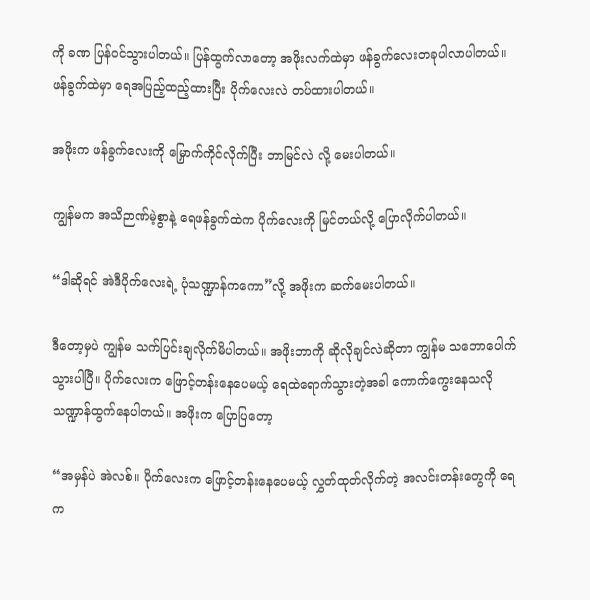ကို ခဏ ပြန်ဝင်သွားပါတယ်။ ပြန်ထွက်လာတော့ အဖိုးလက်ထဲမှာ ဖန်ခွက်လေးတခုပါလာပါတယ်။ ဖန်ခွက်ထဲမှာ ရေအပြည့်ထည့်ထားပြီး ပိုက်လေးလဲ တပ်ထားပါတယ်။

အဖိုးက ဖန်ခွက်လေးကို မြှောက်ကိုင်လိုက်ပြီး ဘာမြင်လဲ လို့ မေးပါတယ်။

ကျွန်မက အသိဉာဏ်မဲ့စွာနဲ့ ရေဖန်ခွက်ထဲက ပိုက်လေးကို မြင်တယ်လို့ ပြောလိုက်ပါတယ်။

“ဒါဆိုရင် အဲဒီပိုက်လေးရဲ့ ပုံသဏ္ဍာန်ကကော”လို့ အဖိုးက ဆက်မေးပါတယ်။

ဒီတော့မှပဲ ကျွန်မ သက်ပြင်းချလိုက်မိပါတယ်။ အဖိုးဘာကို ဆိုလိုချင်လဲဆိုတာ ကျွန်မ သဘောပေါက်သွားပါပြီ။ ပိုက်လေးက ဖြောင့်တန်းနေပေမယ့် ရေထဲရောက်သွားတဲ့အခါ ကောက်ကွေးနေသလို သဏ္ဍာန်ထွက်နေပါတယ်။ အဖိုးက ပြောပြတော့

“အမှန်ပဲ အဲလစ်။ ပိုက်လေးက ဖြောင့်တန်းနေပေမယ့် လွှတ်ထုတ်လိုက်တဲ့ အလင်းတန်းတွေကို ရေက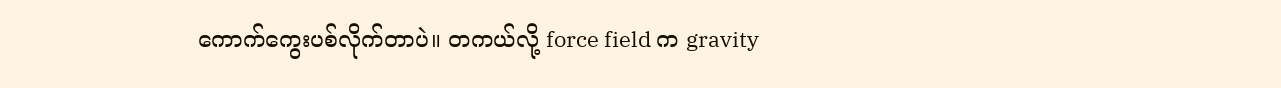ကောက်ကွေးပစ်လိုက်တာပဲ။ တကယ်လို့ force field က gravity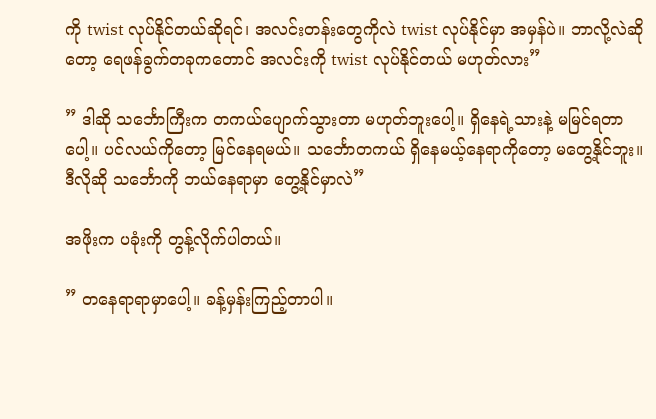ကို twist လုပ်နိုင်တယ်ဆိုရင်၊ အလင်းတန်းတွေကိုလဲ twist လုပ်နိုင်မှာ အမှန်ပဲ။ ဘာလို့လဲဆိုတော့ ရေဖန်ခွက်တခုကတောင် အလင်းကို twist လုပ်နိုင်တယ် မဟုတ်လား”

” ဒါဆို သင်္ဘောကြီးက တကယ်ပျောက်သွားတာ မဟုတ်ဘူးပေါ့။ ရှိနေရဲ့သားနဲ့ မမြင်ရတာပေါ့။ ပင်လယ်ကိုတော့ မြင်နေရမယ်။ သင်္ဘောတကယ် ရှိနေမယ့်နေရာကိုတော့ မတွေ့နိုင်ဘူး။ ဒီလိုဆို သင်္ဘောကို ဘယ်နေရာမှာ တွေ့နိုင်မှာလဲ”

အဖိုးက ပခုံးကို တွန့်လိုက်ပါတယ်။

” တနေရာရာမှာပေါ့။ ခန့်မှန်းကြည့်တာပါ။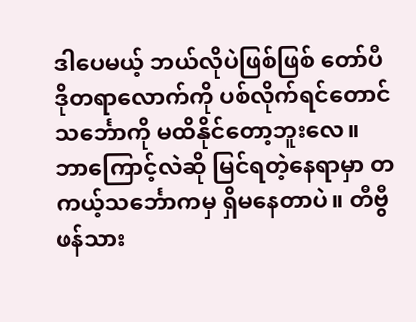ဒါပေမယ့် ဘယ်လိုပဲဖြစ်ဖြစ် တော်ပီဒိုတရာလောက်ကို ပစ်လိုက်ရင်တောင် သင်္ဘောကို မထိနိုင်တော့ဘူးလေ။ ဘာကြောင့်လဲဆို မြင်ရတဲ့နေရာမှာ တကယ့်သင်္ဘောကမှ ရှိမနေတာပဲ။ တီဗွီဖန်သား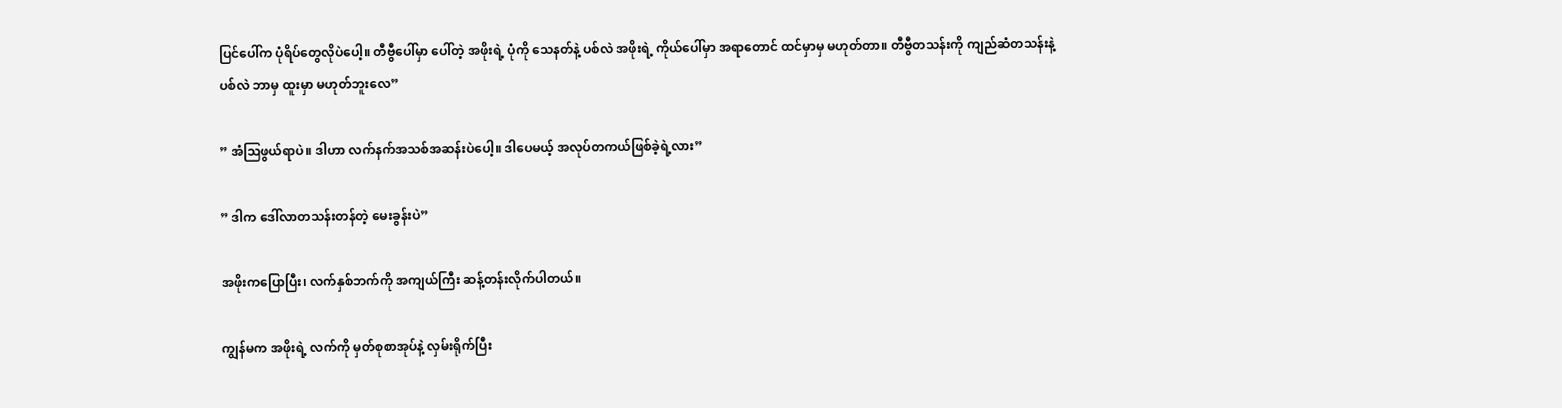ပြင်ပေါ်က ပုံရိပ်တွေလိုပဲပေါ့။ တီဗွီပေါ်မှာ ပေါ်တဲ့ အဖိုးရဲ့ ပုံကို သေနတ်နဲ့ ပစ်လဲ အဖိုးရဲ့ ကိုယ်ပေါ်မှာ အရာတောင် ထင်မှာမှ မဟုတ်တာ။ တီဗွီတသန်းကို ကျည်ဆံတသန်းနဲ့ ပစ်လဲ ဘာမှ ထူးမှာ မဟုတ်ဘူးလေ”

” အံဩဖွယ်ရာပဲ။ ဒါဟာ လက်နက်အသစ်အဆန်းပဲပေါ့။ ဒါပေမယ့် အလုပ်တကယ်ဖြစ်ခဲ့ရဲ့လား”

” ဒါက ဒေါ်လာတသန်းတန်တဲ့ မေးခွန်းပဲ”

အဖိုးကပြောပြီး၊ လက်နှစ်ဘက်ကို အကျယ်ကြီး ဆန့်တန်းလိုက်ပါတယ်။

ကျွန်မက အဖိုးရဲ့ လက်ကို မှတ်စုစာအုပ်နဲ့ လှမ်းရိုက်ပြီး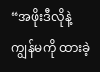“အဖိုးဒီလိုနဲ့ ကျွန်မကို ထားခဲ့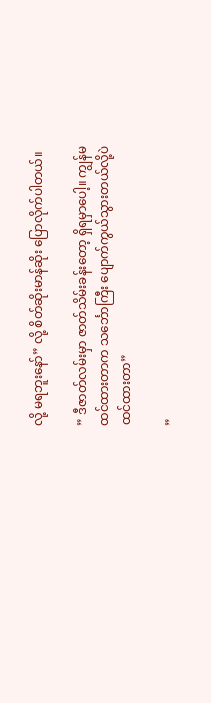လို့ မရဘူးနော်” လို့ စိတ်ဆိုးမာန်ဆိုး ပြောလိုက်ပါတယ်။

” ဒီဇာတ်လမ်းမှာ ဇာတ်သိမ်းခန်းတော့ ရှိရမှာပေါ့။ ကျွန်မထင်ထားတာက သင်္ဘောကြီး ပျောက်ကွယ်သွားတယ်လို့ပဲ ထင်ထားတာ”

”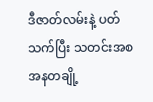ဒီဇာတ်လမ်းနဲ့ ပတ်သက်ပြီး သတင်းအစအနတချို့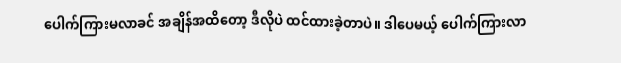ပေါက်ကြားမလာခင် အချိန်အထိတော့ ဒီလိုပဲ ထင်ထားခဲ့တာပဲ။ ဒါပေမယ့် ပေါက်ကြားလာ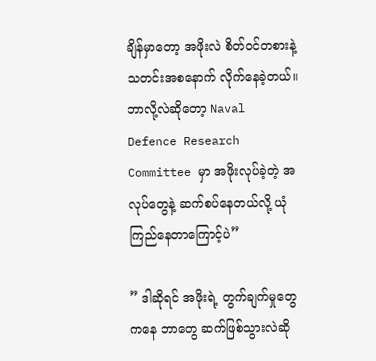ချိန်မှာတော့ အဖိုးလဲ စိတ်ဝင်တစားနဲ့ သတင်းအစနောက် လိုက်နေခဲ့တယ်။ ဘာလို့လဲဆိုတော့ Naval Defence Research Committee မှာ အဖိုးလုပ်ခဲ့တဲ့ အလုပ်တွေနဲ့ ဆက်စပ်နေတယ်လို့ ယုံကြည်နေတာကြောင့်ပဲ”

” ဒါဆိုရင် အဖိုးရဲ့ တွက်ချက်မှုတွေကနေ ဘာတွေ ဆက်ဖြစ်သွားလဲဆို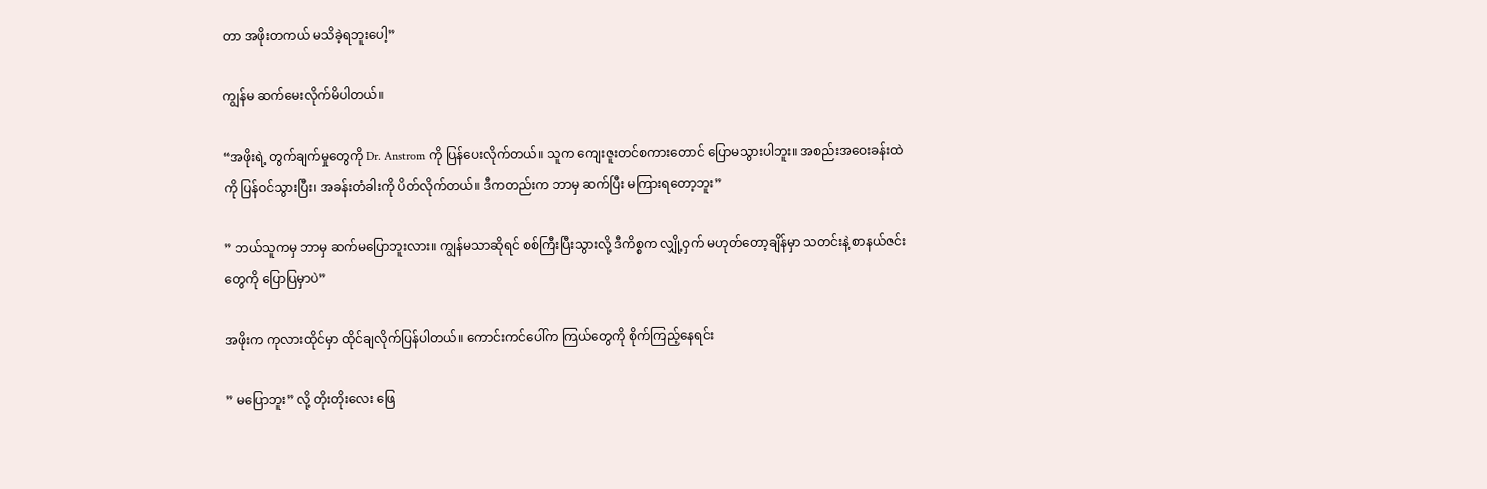တာ အဖိုးတကယ် မသိခဲ့ရဘူးပေါ့”

ကျွန်မ ဆက်မေးလိုက်မိပါတယ်။

“အဖိုးရဲ့ တွက်ချက်မှုတွေကို Dr. Anstrom ကို ပြန်ပေးလိုက်တယ်။ သူက ကျေးဇူးတင်စကားတောင် ပြောမသွားပါဘူး။ အစည်းအဝေးခန်းထဲကို ပြန်ဝင်သွားပြီး၊ အခန်းတံခါးကို ပိတ်လိုက်တယ်။ ဒီကတည်းက ဘာမှ ဆက်ပြီး မကြားရတော့ဘူး”

” ဘယ်သူကမှ ဘာမှ ဆက်မပြောဘူးလား။ ကျွန်မသာဆိုရင် စစ်ကြီးပြီးသွားလို့ ဒီကိစ္စက လျှို့ဝှက် မဟုတ်တော့ချိန်မှာ သတင်းနဲ့ စာနယ်ဇင်းတွေကို ပြောပြမှာပဲ”

အဖိုးက ကုလားထိုင်မှာ ထိုင်ချလိုက်ပြန်ပါတယ်။ ကောင်းကင်ပေါ်က ကြယ်တွေကို စိုက်ကြည့်နေရင်း

” မပြောဘူး” လို့ တိုးတိုးလေး ဖြေ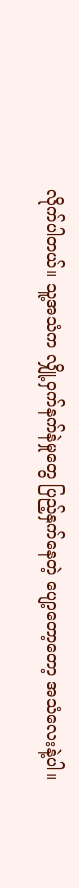လိုက်ပါတယ်။ သူ့အသံက လျှို့ဝှက်နက်နဲမှုတွေ ပြည့်နှက်နေတဲ့ ပျော့တော့တော့ အသံလေးနဲ့ပါ။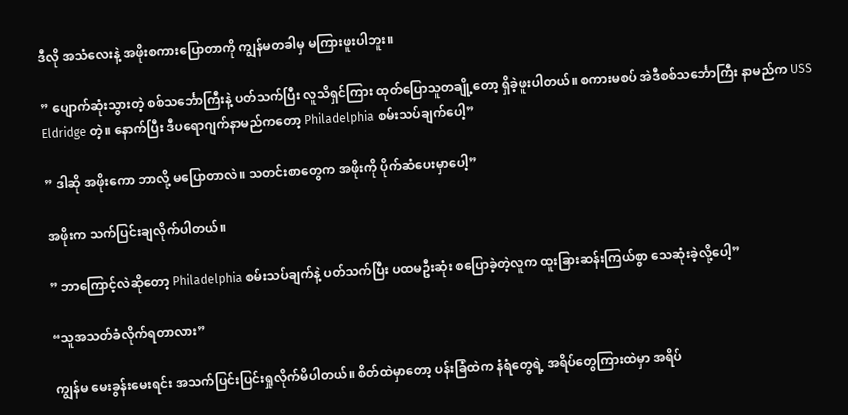ဒီလို အသံလေးနဲ့ အဖိုးစကားပြောတာကို ကျွန်မတခါမှ မကြားဖူးပါဘူး။

” ပျောက်ဆုံးသွားတဲ့ စစ်သင်္ဘောကြီးနဲ့ ပတ်သက်ပြီး လူသိရှင်ကြား ထုတ်ပြောသူတချို့တော့ ရှိခဲ့ဖူးပါတယ်။ စကားမစပ် အဲဒီစစ်သင်္ဘောကြီး နာမည်က USS Eldridge တဲ့။ နောက်ပြီး ဒီပရောဂျက်နာမည်ကတော့ Philadelphia စမ်းသပ်ချက်ပေါ့”

” ဒါဆို အဖိုးကော ဘာလို့ မပြောတာလဲ။ သတင်းစာတွေက အဖိုးကို ပိုက်ဆံပေးမှာပေါ့”

အဖိုးက သက်ပြင်းချလိုက်ပါတယ်။

” ဘာကြောင့်လဲဆိုတော့ Philadelphia စမ်းသပ်ချက်နဲ့ ပတ်သက်ပြီး ပထမဦးဆုံး စပြောခဲ့တဲ့လူက ထူးခြားဆန်းကြယ်စွာ သေဆုံးခဲ့လို့ပေါ့”

“သူအသတ်ခံလိုက်ရတာလား”

ကျွန်မ မေးခွန်းမေးရင်း အသက်ပြင်းပြင်းရှုလိုက်မိပါတယ်။ စိတ်ထဲမှာတော့ ပန်းခြံထဲက နံရံတွေရဲ့ အရိပ်တွေကြားထဲမှာ အရိပ်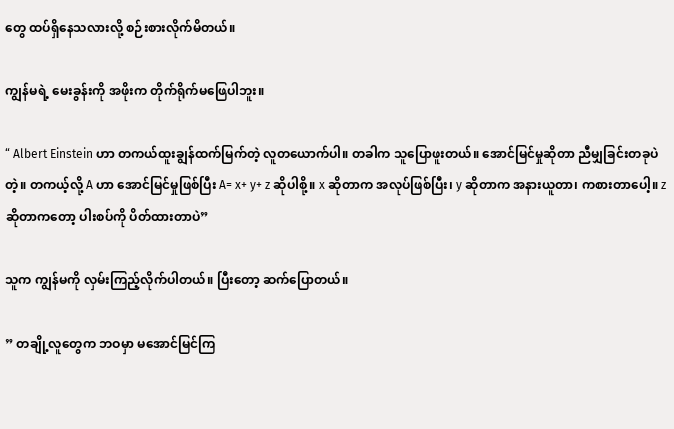တွေ ထပ်ရှိနေသလားလို့ စဉ်းစားလိုက်မိတယ်။

ကျွန်မရဲ့ မေးခွန်းကို အဖိုးက တိုက်ရိုက်မဖြေပါဘူး။

“ Albert Einstein ဟာ တကယ်ထူးချွန်ထက်မြက်တဲ့ လူတယောက်ပါ။ တခါက သူပြောဖူးတယ်။ အောင်မြင်မှုဆိုတာ ညီမျှခြင်းတခုပဲတဲ့။ တကယ့်လို့ A ဟာ အောင်မြင်မှုဖြစ်ပြီး A= x+ y+ z ဆိုပါစို့။ x ဆိုတာက အလုပ်ဖြစ်ပြီး၊ y ဆိုတာက အနားယူတာ၊ ကစားတာပေါ့။ z ဆိုတာကတော့ ပါးစပ်ကို ပိတ်ထားတာပဲ”

သူက ကျွန်မကို လှမ်းကြည့်လိုက်ပါတယ်။ ပြီးတော့ ဆက်ပြောတယ်။

” တချို့လူတွေက ဘဝမှာ မအောင်မြင်ကြ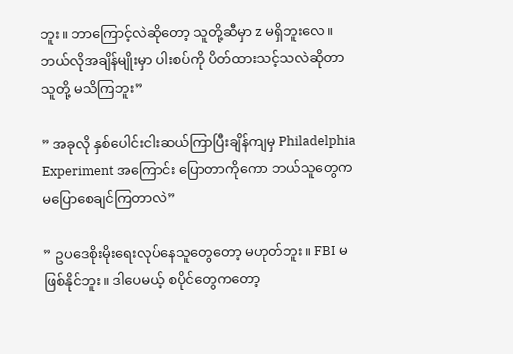ဘူး။ ဘာကြောင့်လဲဆိုတော့ သူတို့ဆီမှာ z မရှိဘူးလေ။ ဘယ်လိုအချိန်မျိုးမှာ ပါးစပ်ကို ပိတ်ထားသင့်သလဲဆိုတာ သူတို့ မသိကြဘူး”

” အခုလို နှစ်ပေါင်းငါးဆယ်ကြာပြီးချိန်ကျမှ Philadelphia Experiment အကြောင်း ပြောတာကိုကော ဘယ်သူတွေက မပြောစေချင်ကြတာလဲ”

” ဥပဒေစိုးမိုးရေးလုပ်နေသူတွေတော့ မဟုတ်ဘူး။ FBI မဖြစ်နိုင်ဘူး။ ဒါပေမယ့် စပိုင်တွေကတော့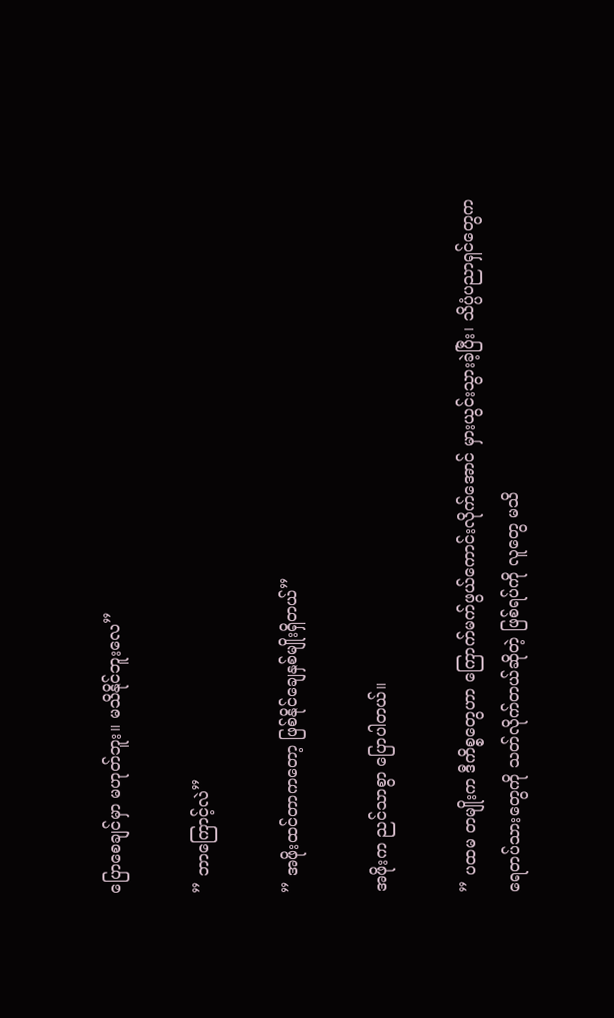ပြောစေချင်မှာ မဟုတ်ဘူး။ မသိနိုင်ဘူးလေ”

” ဘာကြောင့်လဲ”

” အဖိုးထင်တာကတော့ ဖြစ်နိုင်ချေနှစ်မျိုးရှိတယ်”

အဖိုးက ညင်သာစွာ ပြောပါတယ်။

” ပထမ တမျိုးက ဒီကိစ္စတွေဟာ ကြောက်မက်ဖွယ်ကောင်းလိုက်အောင် မှားယွင်းသွားခဲ့ပြီး၊ သိပ္ပံပညာရှင်တွေက ရေတပ်သားတွေကို သတ်လိုက်တယ်ဆိုတဲ့ ဖြစ်ရပ်ကို လူတွေ မသိ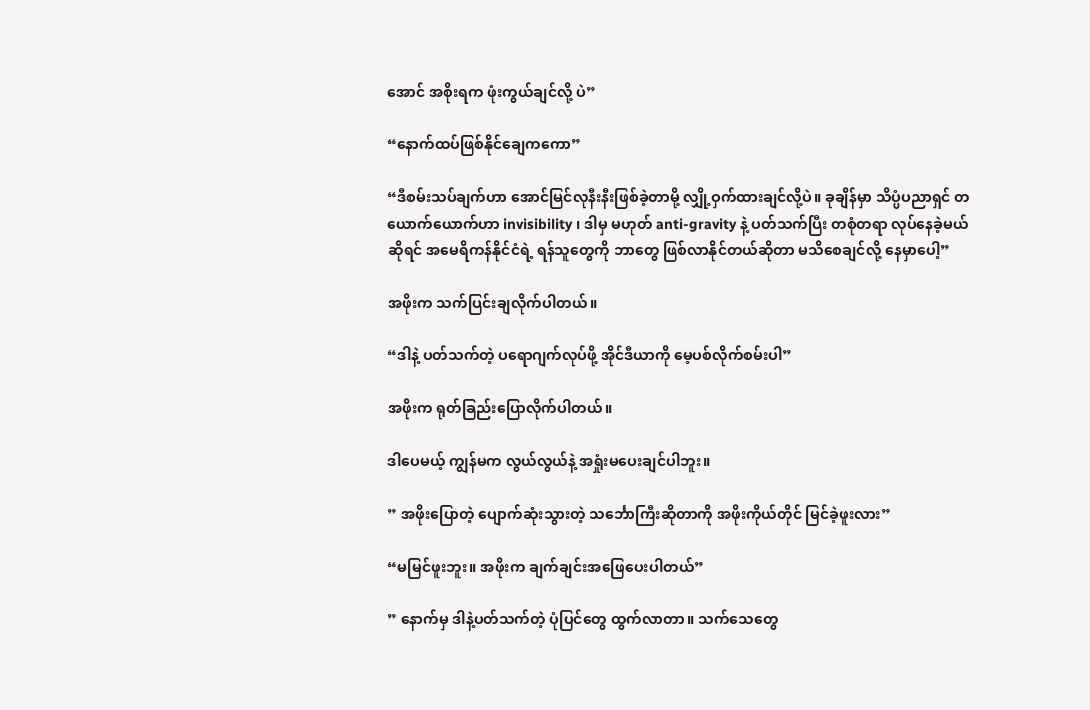အောင် အစိုးရက ဖုံးကွယ်ချင်လို့ ပဲ”

“နောက်ထပ်ဖြစ်နိုင်ချေကကော”

“ဒီစမ်းသပ်ချက်ဟာ အောင်မြင်လုနီးနီးဖြစ်ခဲ့တာမို့ လျှို့ဝှက်ထားချင်လို့ပဲ။ ခုချိန်မှာ သိပ္ပံပညာရှင် တယောက်ယောက်ဟာ invisibility ၊ ဒါမှ မဟုတ် anti-gravity နဲ့ ပတ်သက်ပြီး တစုံတရာ လုပ်နေခဲ့မယ်ဆိုရင် အမေရိကန်နိုင်ငံရဲ့ ရန်သူတွေကို ဘာတွေ ဖြစ်လာနိုင်တယ်ဆိုတာ မသိစေချင်လို့ နေမှာပေါ့”

အဖိုးက သက်ပြင်းချလိုက်ပါတယ်။

“ဒါနဲ့ ပတ်သက်တဲ့ ပရောဂျက်လုပ်ဖို့ အိုင်ဒီယာကို မေ့ပစ်လိုက်စမ်းပါ”

အဖိုးက ရုတ်ခြည်းပြောလိုက်ပါတယ်။

ဒါပေမယ့် ကျွန်မက လွယ်လွယ်နဲ့ အရှုံးမပေးချင်ပါဘူး။

” အဖိုးပြောတဲ့ ပျောက်ဆုံးသွားတဲ့ သင်္ဘောကြီးဆိုတာကို အဖိုးကိုယ်တိုင် မြင်ခဲ့ဖူးလား”

“မမြင်ဖူးဘူး။ အဖိုးက ချက်ချင်းအဖြေပေးပါတယ်”

” နောက်မှ ဒါနဲ့ပတ်သက်တဲ့ ပုံပြင်တွေ ထွက်လာတာ။ သက်သေတွေ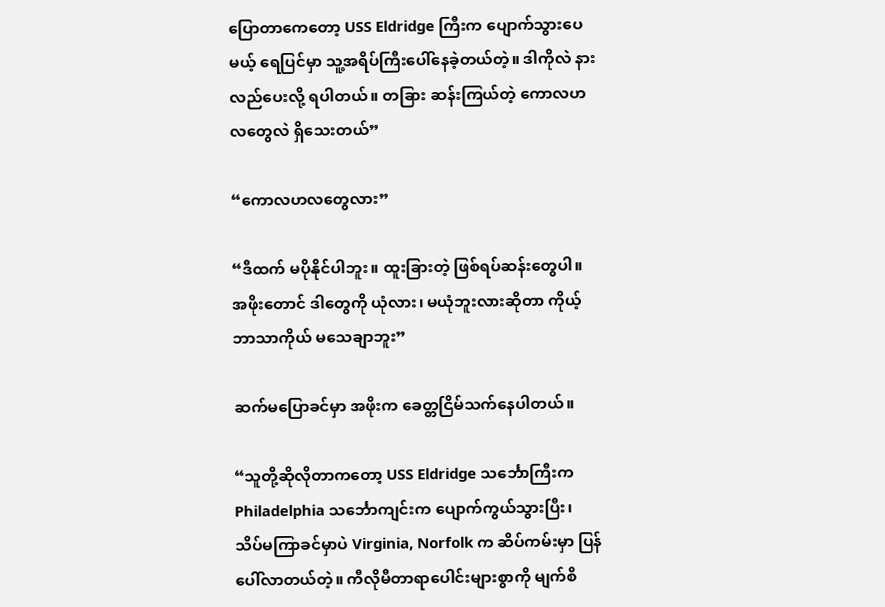ပြောတာကေတော့ USS Eldridge ကြီးက ပျောက်သွားပေမယ့် ရေပြင်မှာ သူ့အရိပ်ကြီးပေါ်နေခဲ့တယ်တဲ့။ ဒါကိုလဲ နားလည်ပေးလို့ ရပါတယ်။ တခြား ဆန်းကြယ်တဲ့ ကောလဟလတွေလဲ ရှိသေးတယ်”

“ကောလဟလတွေလား”

“ဒီထက် မပိုနိုင်ပါဘူး။ ထူးခြားတဲ့ ဖြစ်ရပ်ဆန်းတွေပါ။ အဖိုးတောင် ဒါတွေကို ယုံလား၊ မယုံဘူးလားဆိုတာ ကိုယ့်ဘာသာကိုယ် မသေချာဘူး”

ဆက်မပြောခင်မှာ အဖိုးက ခေတ္တငြိမ်သက်နေပါတယ်။

“သူတို့ဆိုလိုတာကတော့ USS Eldridge သင်္ဘောကြီးက Philadelphia သင်္ဘောကျင်းက ပျောက်ကွယ်သွားပြီး၊ သိပ်မကြာခင်မှာပဲ Virginia, Norfolk က ဆိပ်ကမ်းမှာ ပြန်ပေါ်လာတယ်တဲ့။ ကီလိုမီတာရာပေါင်းများစွာကို မျက်စိ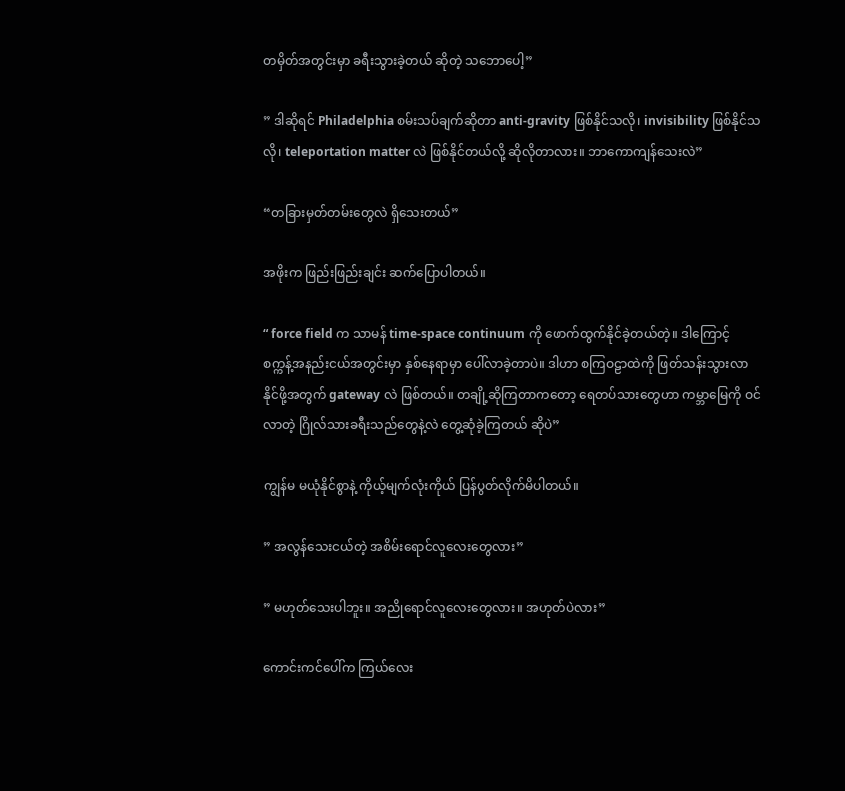တမှိတ်အတွင်းမှာ ခရီးသွားခဲ့တယ် ဆိုတဲ့ သဘောပေါ့”

” ဒါဆိုရင် Philadelphia စမ်းသပ်ချက်ဆိုတာ anti-gravity ဖြစ်နိုင်သလို၊ invisibility ဖြစ်နိုင်သလို၊ teleportation matter လဲ ဖြစ်နိုင်တယ်လို့ ဆိုလိုတာလား။ ဘာကောကျန်သေးလဲ”

“တခြားမှတ်တမ်းတွေလဲ ရှိသေးတယ်”

အဖိုးက ဖြည်းဖြည်းချင်း ဆက်ပြောပါတယ်။

“ force field က သာမန် time-space continuum ကို ဖောက်ထွက်နိုင်ခဲ့တယ်တဲ့။ ဒါကြောင့် စက္ကန့်အနည်းငယ်အတွင်းမှာ နှစ်နေရာမှာ ပေါ်လာခဲ့တာပဲ။ ဒါဟာ စကြဝဠာထဲကို ဖြတ်သန်းသွားလာ နိုင်ဖို့အတွက် gateway လဲ ဖြစ်တယ်။ တချို့ဆိုကြတာကတော့ ရေတပ်သားတွေဟာ ကမ္ဘာမြေကို ဝင်လာတဲ့ ဂြိုလ်သားခရီးသည်တွေနဲ့လဲ တွေ့ဆုံခဲ့ကြတယ် ဆိုပဲ”

ကျွန်မ မယုံနိုင်စွာနဲ့ ကိုယ့်မျက်လုံးကိုယ် ပြန်ပွတ်လိုက်မိပါတယ်။

” အလွန်သေးငယ်တဲ့ အစိမ်းရောင်လူလေးတွေလား”

” မဟုတ်သေးပါဘူး။ အညိုရောင်လူလေးတွေလား။ အဟုတ်ပဲလား”

ကောင်းကင်ပေါ်က ကြယ်လေး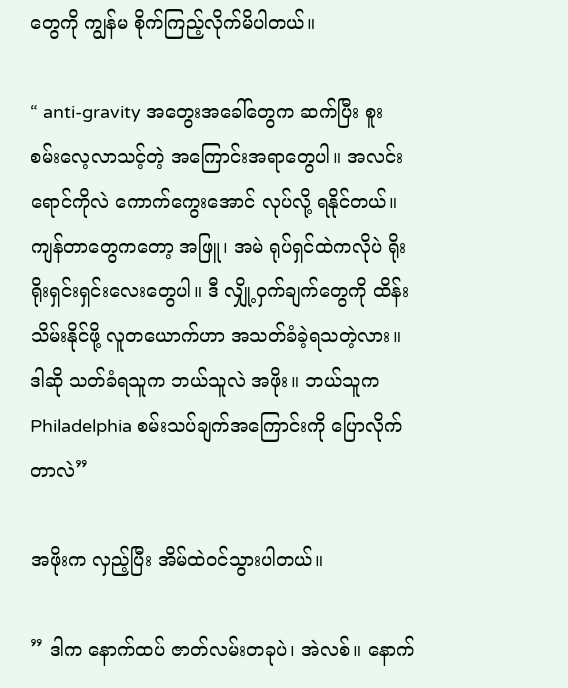တွေကို ကျွန်မ စိုက်ကြည့်လိုက်မိပါတယ်။

“ anti-gravity အတွေးအခေါ်တွေက ဆက်ပြီး စူးစမ်းလေ့လာသင့်တဲ့ အကြောင်းအရာတွေပါ။ အလင်းရောင်ကိုလဲ ကောက်ကွေးအောင် လုပ်လို့ ရနိုင်တယ်။ ကျန်တာတွေကတော့ အဖြူ၊ အမဲ ရုပ်ရှင်ထဲကလိုပဲ ရိုးရိုးရှင်းရှင်းလေးတွေပါ။ ဒီ လျှို့ဝှက်ချက်တွေကို ထိန်းသိမ်းနိုင်ဖို့ လူတယောက်ဟာ အသတ်ခံခဲ့ရသတဲ့လား။ ဒါဆို သတ်ခံရသူက ဘယ်သူလဲ အဖိုး။ ဘယ်သူက Philadelphia စမ်းသပ်ချက်အကြောင်းကို ပြောလိုက်တာလဲ”

အဖိုးက လှည့်ပြီး အိမ်ထဲဝင်သွားပါတယ်။

” ဒါက နောက်ထပ် ဇာတ်လမ်းတခုပဲ၊ အဲလစ်။ နောက်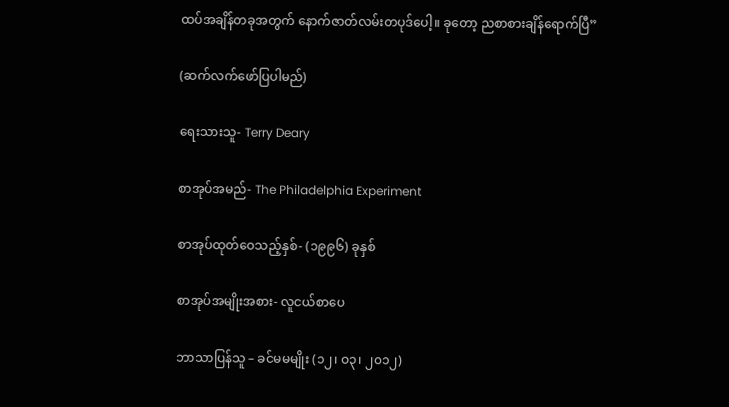ထပ်အချိန်တခုအတွက် နောက်ဇာတ်လမ်းတပုဒ်ပေါ့။ ခုတော့ ညစာစားချိန်ရောက်ပြီ”

(ဆက်လက်ဖော်ပြပါမည်)

ရေးသားသူ- Terry Deary

စာအုပ်အမည်- The Philadelphia Experiment

စာအုပ်ထုတ်ဝေသည့်နှစ်- (၁၉၉၆) ခုနှစ်

စာအုပ်အမျိုးအစား- လူငယ်စာပေ

ဘာသာပြန်သူ – ခင်မမမျိုး (၁၂၊ ဝ၃၊ ၂၀၁၂)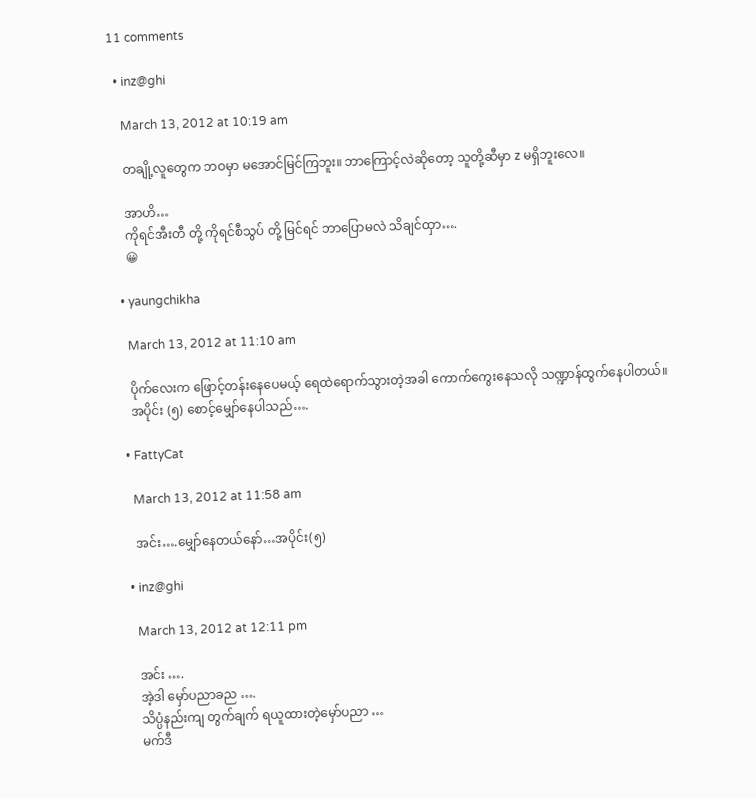11 comments

  • inz@ghi

    March 13, 2012 at 10:19 am

    တချို့လူတွေက ဘဝမှာ မအောင်မြင်ကြဘူး။ ဘာကြောင့်လဲဆိုတော့ သူတို့ဆီမှာ z မရှိဘူးလေ။

    အာဟိ…
    ကိုရင်အီးတီ တို့ ကိုရင်စီသွပ် တို့ မြင်ရင် ဘာပြောမလဲ သိချင်ထှာ….
    😀

  • yaungchikha

    March 13, 2012 at 11:10 am

    ပိုက်လေးက ဖြောင့်တန်းနေပေမယ့် ရေထဲရောက်သွားတဲ့အခါ ကောက်ကွေးနေသလို သဏ္ဍာန်ထွက်နေပါတယ်။
    အပိုင်း (၅) စောင့်မျှော်နေပါသည်….

  • FattyCat

    March 13, 2012 at 11:58 am

    အင်း….မျှော်နေတယ်နော်…အပိုင်း(၅)

  • inz@ghi

    March 13, 2012 at 12:11 pm

    အင်း ….
    အဲ့ဒါ မှော်ပညာခည ….
    သိပ္ပံနည်းကျ တွက်ချက် ရယူထားတဲ့မှော်ပညာ …
    မက်ဒီ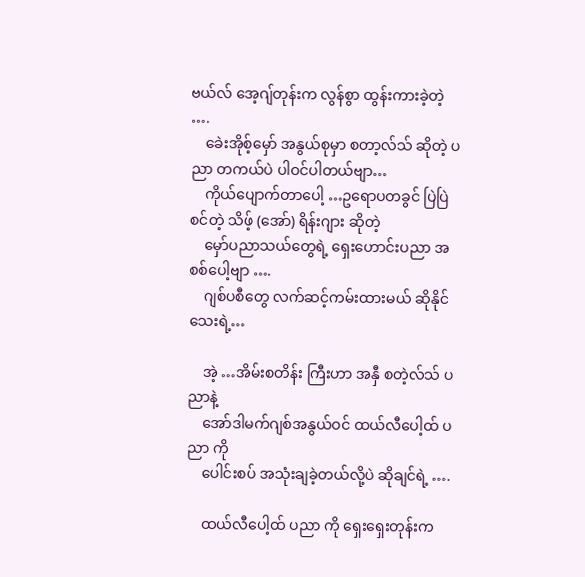ဗယ်လ် အေ့ဂျ်တုန်းက လွန်စွာ ထွန်းကားခဲ့တဲ့ ….
    ခေဲးအိုစ့်မှော် အနွယ်စုမှာ စတာ့လ်သ် ဆိုတဲ့ ပညာ တကယ်ပဲ ပါဝင်ပါတယ်ဗျာ…
    ကိုယ်ပျောက်တာပေါ့ …ဥရောပတခွင် ပြဲပြဲစင်တဲ့ သိဖ့် (အော်) ရိန်းဂျား ဆိုတဲ့
    မှော်ပညာသယ်တွေရဲ့ ရှေးဟောင်းပညာ အစစ်ပေါ့ဗျာ ….
    ဂျစ်ပစီတွေ လက်ဆင့်ကမ်းထားမယ် ဆိုနိုင်သေးရဲ့…

    အဲ့ …အိမ်းစတိန်း ကြီးဟာ အနှီ စတဲ့လ်သ် ပညာနဲ့
    အော်ဒါမက်ဂျစ်အနွယ်ဝင် ထယ်လီပေါ့ထ် ပညာ ကို
    ပေါင်းစပ် အသုံးချခဲ့တယ်လို့ပဲ ဆိုချင်ရဲ့ ….

    ထယ်လီပေါ့ထ် ပညာ ကို ရှေးရှေးတုန်းက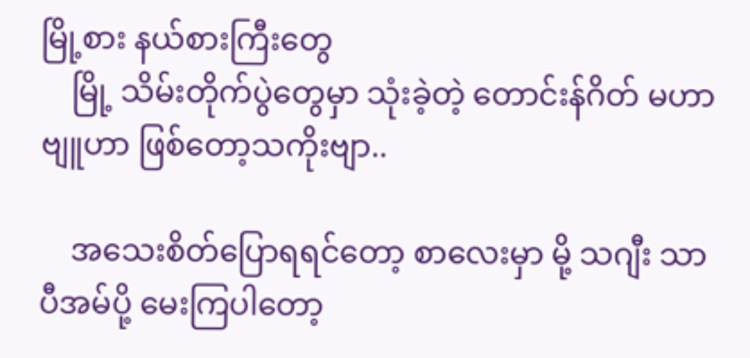မြို့စား နယ်စားကြီးတွေ
    မြို့ သိမ်းတိုက်ပွဲတွေမှာ သုံးခဲ့တဲ့ တောင်းန်ဂိတ် မဟာဗျူဟာ ဖြစ်တော့သကိုးဗျာ..

    အသေးစိတ်ပြောရရင်တော့ စာလေးမှာ မို့ သဂျီး သာ ပီအမ်ပို့ မေးကြပါတော့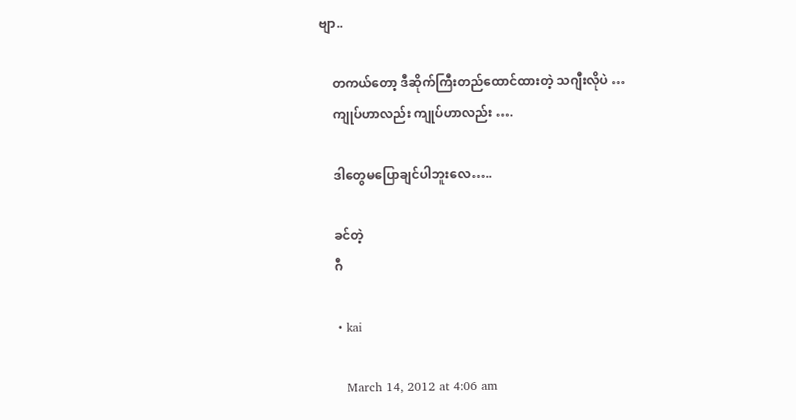ဗျာ..

    တကယ်တော့ ဒီဆိုက်ကြီးတည်ထောင်ထားတဲ့ သဂျီးလိုပဲ …
    ကျုပ်ဟာလည်း ကျုပ်ဟာလည်း ….

    ဒါတွေမပြောချင်ပါဘူးလေ…..

    ခင်တဲ့
    ဂီ

    • kai

      March 14, 2012 at 4:06 am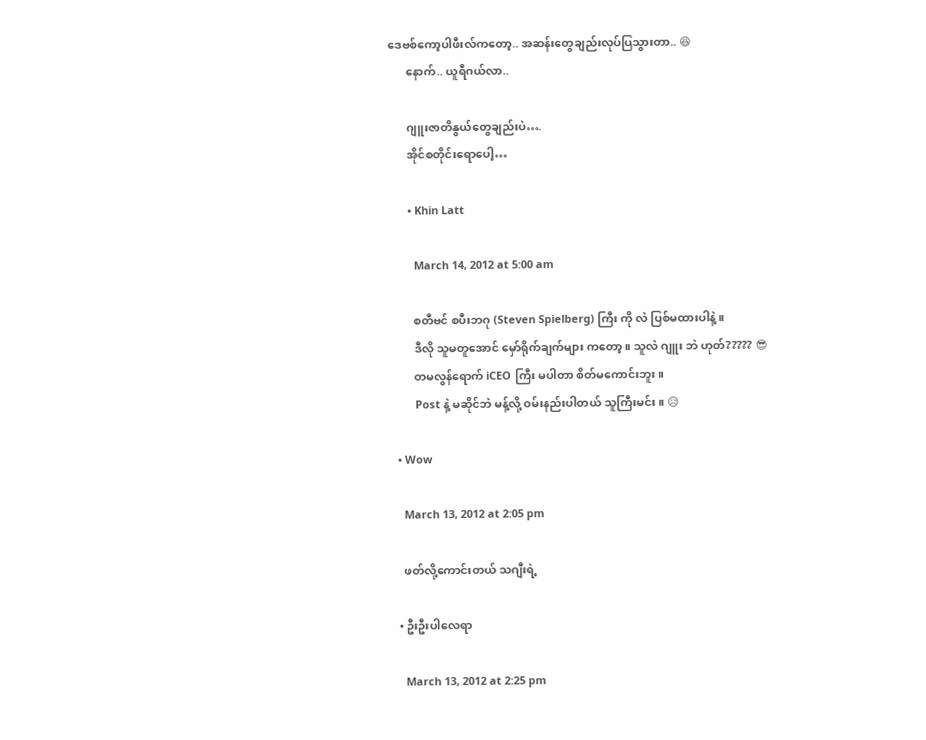ဒေဗစ်ကော့ပါဖီးလ်ကတော့.. အဆန်းတွေချည်းလုပ်ပြသွားတာ.. 😆
      နောက်.. ယူရီဂယ်လာ..

      ဂျူးဇာတိနွယ်တွေချည်းပဲ….
      အိုင်စတိုင်းရောပေါ့…

      • Khin Latt

        March 14, 2012 at 5:00 am

        စတီဗင် စပီးဘဂု (Steven Spielberg) ကြီး ကို လဲ ပြစ်မထားပါနဲ့။
        ဒီလို သူမတူအောင် မှော်ရိုက်ချက်များ ကတော့။ သူလဲ ဂျူး ဘဲ ဟုတ်????? 😎
        တမလွန်ရောက် iCEO ကြီး မပါတာ စိတ်မကောင်းဘူး။
        Post နဲ့ မဆိုင်ဘဲ မန့်လို့ ဝမ်းနည်းပါတယ် သူကြီးမင်း။ 😥

  • Wow

    March 13, 2012 at 2:05 pm

    ဖတ်လို့ကောင်းတယ် သဂျီးရဲ့

  • ဦးဦးပါလေရာ

    March 13, 2012 at 2:25 pm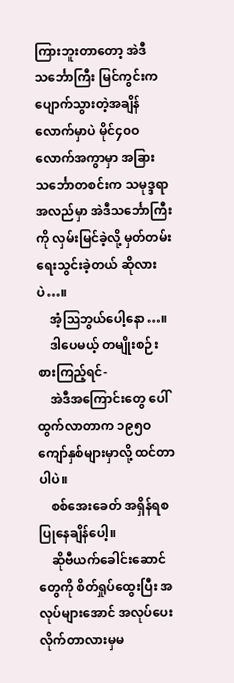ကြားဘူးတာတော့ အဲဒီသင်္ဘောကြီး မြင်ကွင်းက ပျောက်သွားတဲ့အချိန်လောက်မှာပဲ မိုင်၄၀ဝလောက်အကွာမှာ အခြားသင်္ဘောတစင်းက သမုဒ္ဒရာအလည်မှာ အဲဒီသင်္ဘောကြီးကို လှမ်းမြင်ခဲ့လို့ မှတ်တမ်းရေးသွင်းခဲ့တယ် ဆိုလားပဲ…။
    အံ့ဩဘွယ်ပေါ့နော…။
    ဒါပေမယ့် တမျိုးစဉ်းစားကြည့်ရင်-
    အဲဒီအကြောင်းတွေ ပေါ်ထွက်လာတာက ၁၉၅ဝကျော်နှစ်များမှာလို့ ထင်တာပါပဲ။
    စစ်အေးခေတ် အရှိန်ရစပြုနေချိန်ပေါ့။
    ဆိုဗီယက်ခေါင်းဆောင်တွေကို စိတ်ရှုပ်ထွေးပြီး အလုပ်များအောင် အလုပ်ပေးလိုက်တာလားမှမ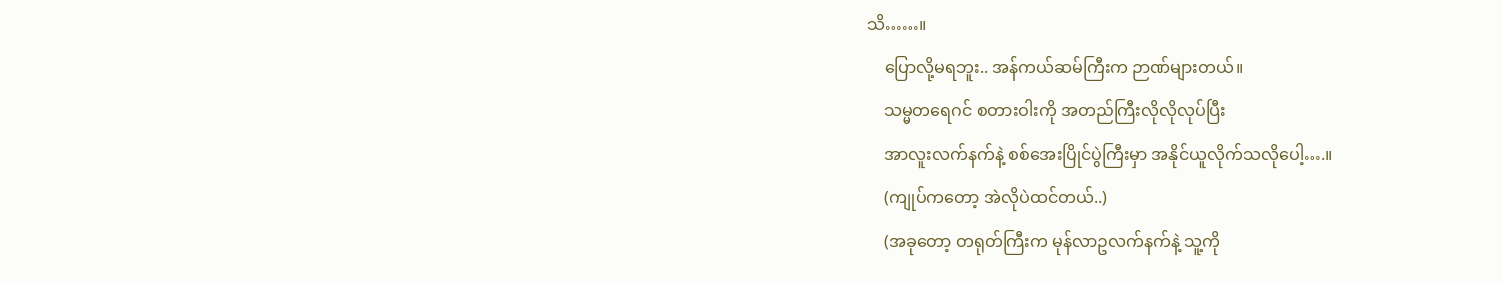သိ……။
    ပြောလို့မရဘူး.. အန်ကယ်ဆမ်ကြီးက ဉာဏ်များတယ်။
    သမ္မတရေဂင် စတားဝါးကို အတည်ကြီးလိုလိုလုပ်ပြီး
    အာလူးလက်နက်နဲ့ စစ်အေးပြိုင်ပွဲကြီးမှာ အနိုင်ယူလိုက်သလိုပေါ့….။
    (ကျုပ်ကတော့ အဲလိုပဲထင်တယ်..)
    (အခုတော့ တရုတ်ကြီးက မုန်လာဥလက်နက်နဲ့ သူ့ကို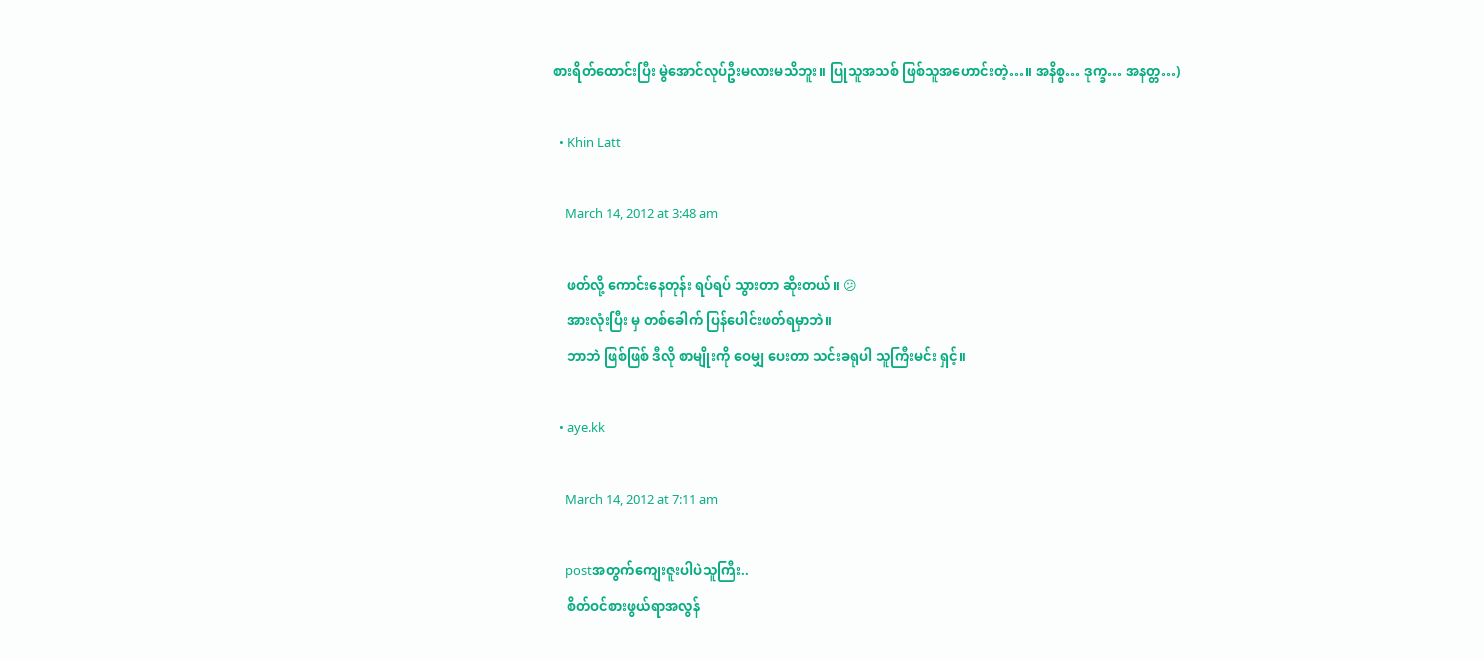စားရိတ်ထောင်းပြီး မွဲအောင်လုပ်ဦးမလားမသိဘူး။ ပြုသူအသစ် ဖြစ်သူအဟောင်းတဲ့…။ အနိစ္စ… ဒုက္ခ… အနတ္တ…)

  • Khin Latt

    March 14, 2012 at 3:48 am

    ဖတ်လို့ ကောင်းနေတုန်း ရပ်ရပ် သွားတာ ဆိုးတယ်။ 😕
    အားလုံးပြီး မှ တစ်ခေါက် ပြန်ပေါင်းဖတ်ရမှာဘဲ။
    ဘာဘဲ ဖြစ်ဖြစ် ဒီလို စာမျိုးကို ဝေမျှ ပေးတာ သင်းခရုပါ သူကြီးမင်း ရှင့်။

  • aye.kk

    March 14, 2012 at 7:11 am

    postအတွက်ကျေးဇူးပါပဲသူကြီး..
    စိတ်ဝင်စားဖွယ်ရာအလွန်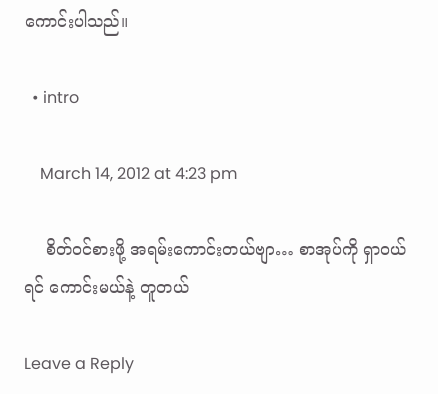ကောင်းပါသည်။

  • intro

    March 14, 2012 at 4:23 pm

    စိတ်ဝင်စားဖို့ အရမ်းကောင်းတယ်ဗျာ… စာအုပ်ကို ရှာဝယ်ရင် ကောင်းမယ်နဲ့ တူတယ်

Leave a Reply